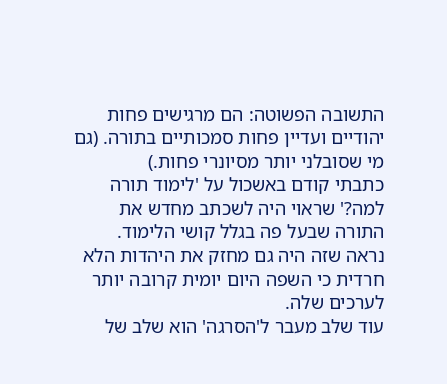התשובה הפשוטה: הם מרגישים פחות יהודיים ועדיין פחות סמכותיים בתורה. (גם מי שסובלני יותר מסיונרי פחות.)
כתבתי קודם באשכול על 'לימוד תורה למה?' שראוי היה לשכתב מחדש את התורה שבעל פה בגלל קושי הלימוד. נראה שזה היה גם מחזק את היהדות הלא חרדית כי השפה היום יומית קרובה יותר לערכים שלה.
עוד שלב מעבר ל'הסרגה' הוא שלב של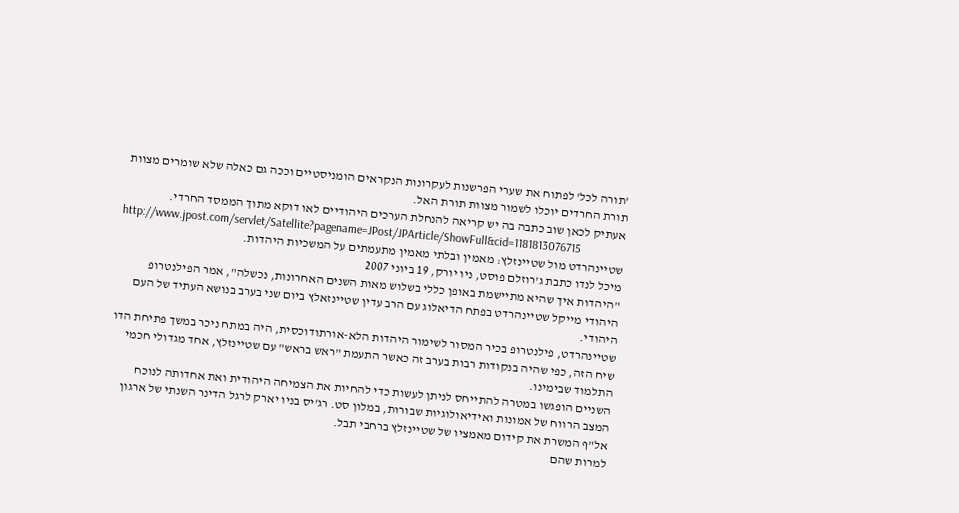'תורה לכל' לפתוח את שערי הפרשנות לעקרונות הנקראים הומניסטיים וככה גם כאלה שלא שומרים מצוות תורת החרדים יוכלו לשמור מצוות תורת האל.
אעתיק לכאן שוב כתבה בה יש קריאה להנחלת הערכים היהודיים לאו דוקא מתוך הממסד החרדי.
http://www.jpost.com/servlet/Satellite?pagename=JPost/JPArticle/ShowFull&cid=1181813076715
שטיינהרדט מול שטיינזלץ: מאמין ובלתי מאמין מתעמתים על המשכיות היהדות.
מיכל לנדו כתבת ג'רוזלם פוסט, ניו יורק, 19 ביוני 2007
"היהדות איך שהיא מתיישמת באופן כללי בשלוש מאות השנים האחרונות, נכשלה", אמר הפילנטרופ היהודי מייקל שטיינהרדט בפתח הדיאלוג עם הרב עדין שטיינזאלץ ביום שני בערב בנושא העתיד של העם היהודי.
שטיינהרדט, פילנטרופ בכיר המסור לשימור היהדות הלא-אורתודוכסית, היה במתח ניכר במשך פתיחת הדו שיח הזה, כפי שהיה בנקודות רבות בערב זה כאשר התעמת "ראש בראש" עם שטיינזלץ, אחד מגדולי חכמי התלמוד שבימינו.
השניים הופגשו במטרה להתייחס לניתן לעשות כדי להחיות את הצמיחה היהודית ואת אחדותה לנוכח המצב הרווח של אמונות ואידיאולוגיות שבורות, במלון סט. רג'יס בניו יארק לרגל הדינר השנתי של ארגון אל"ף המשרת את קידום מאמציו של שטיינזלץ ברחבי תבל.
למרות שהם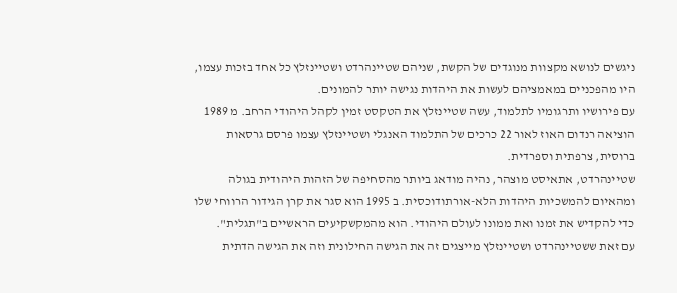ניגשים לנושא מקצוות מנוגדים של הקשת, שניהם שטיינהרדט ושטיינזלץ כל אחד בזכות עצמו, היו מהפכניים במאמציהם לעשות את היהדות נגישה יותר להמונים.
עם פירושיו ותרגומיו לתלמוד, עשה שטיינזלץ את הטקסט זמין לקהל היהודי הרחב. מ 1989 הוציאה רנדום האוז לאור 22 כרכים של התלמוד האנגלי ושטיינזלץ עצמו פרסם גרסאות ברוסית, צרפתית וספרדית.
שטיינהרדט, אתאיסט מוצהר, נהיה מודאג ביותר מהסחיפה של הזהות היהודית בגולה ומהאיום להמשכיות היהדות הלא-אורתודוכסית. ב 1995 הוא סגר את קרן הגידור הרווחי שלו כדי להקדיש את זמנו ואת ממונו לעולם היהודי. הוא מהמקשקיעים הראשיים ב"תגלית".
עם זאת ששטיינהרדט ושטיינזלץ מייצגים זה את הגישה החילונית וזה את הגישה הדתית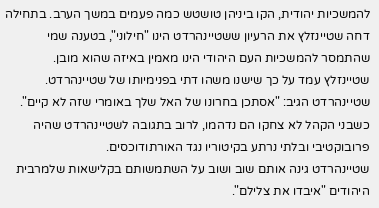להמשכיות יהודית, הקו ביניהן טושטש כמה פעמים במשך הערב. בתחילה דחה שטיינזלץ את הרעיון ששטיינהרדט הינו "חילוני", בטענה שמי שהתמסר להמשכיות העם היהודי הינו מאמין באיזה שהוא מובן.
שטיינזלץ עמד על כך שישנו משהו דתי בפנימיותו של שטיינהרדט. שטיינהרדט הגיב: "אסתכן בחרונו של האל שלך באומרי שזה לא קיים".
כשבני הקהל לא צחקו הם נדהמו, לרוב בתגובה לשטיינהרדט שהיה פרובוקטיבי ובלתי נרתע בקיטוריו נגד האורתודוכסים.
שטיינהרדט גינה אותם שוב ושוב על השתמשותם בקלישאות שלמרבית היהודים "איבדו את צלילם".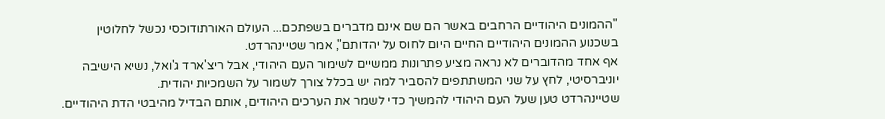"ההמונים היהודיים הרחבים באשר הם שם אינם מדברים בשפתכם... העולם האורתודוכסי נכשל לחלוטין בשכנוע ההמונים היהודיים החיים היום לחוס על יהדותם", אמר שטיינהרדט.
אף אחד מהדוברים לא נראה מציע פתרונות ממשיים לשימור העם היהודי, אבל ריצ'ארד ג'ואל, נשיא הישיבה יוניברסיטי, לחץ על שני המשתתפים להסביר למה יש בכלל צורך לשמור על השמכיות יהודית.
שטיינהרדט טען שעל העם היהודי להמשיך כדי לשמר את הערכים היהודים, אותם הבדיל מהיבטי הדת היהודיים.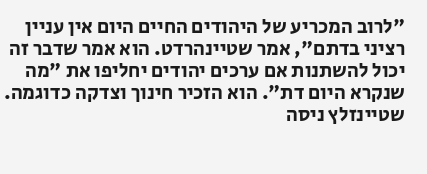"לרוב המכריע של היהודים החיים היום אין עניין רציני בדתם", אמר שטיינהרדט. הוא אמר שדבר זה יכול להשתנות אם ערכים יהודים יחליפו את "מה שנקרא היום דת". הוא הזכיר חינוך וצדקה כדוגמה.
שטיינזלץ ניסה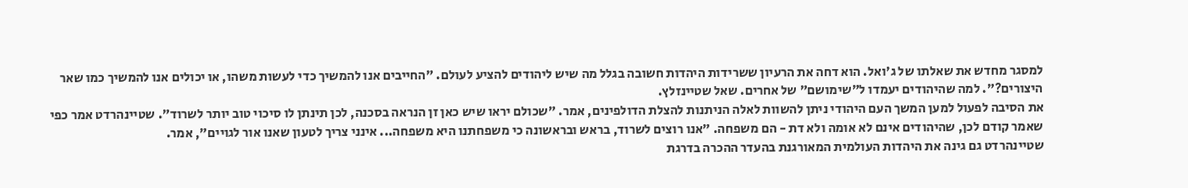למסגר מחדש את שאלתו של ג'ואל. הוא דחה את הרעיון ששרידות היהדות חשובה בגלל מה שיש ליהודים להציע לעולם. "החייבים אנו להמשיך כדי לעשות משהו, או יכולים אנו להמשיך כמו שאר היצורים?". למה שהיהודים יעמדו ל"שימושם" של אחרים. שאל שטיינזלץ.
את הסיבה לפעול למען המשך העם היהודי ניתן להשוות לאלה הניתנות להצלת הדולפינים, אמר. "שכולם יראו שיש כאן זן הנראה בסכנה, לכן תינתן לו סיכוי טוב יותר לשרוד". שטיינהרדט אמר כפי שאמר קודם לכן, שהיהודים אינם לא אומה ולא דת - הם משפחה. "אנו רוצים לשרוד, בראש ובראשונה כי משפחתנו היא משפחה... אינני צריך לטעון שאנו אור לגויים", אמר.
שטיינהרדט גם גינה את היהדות העולמית המאורגנת בהעדר ההכרה בדרגת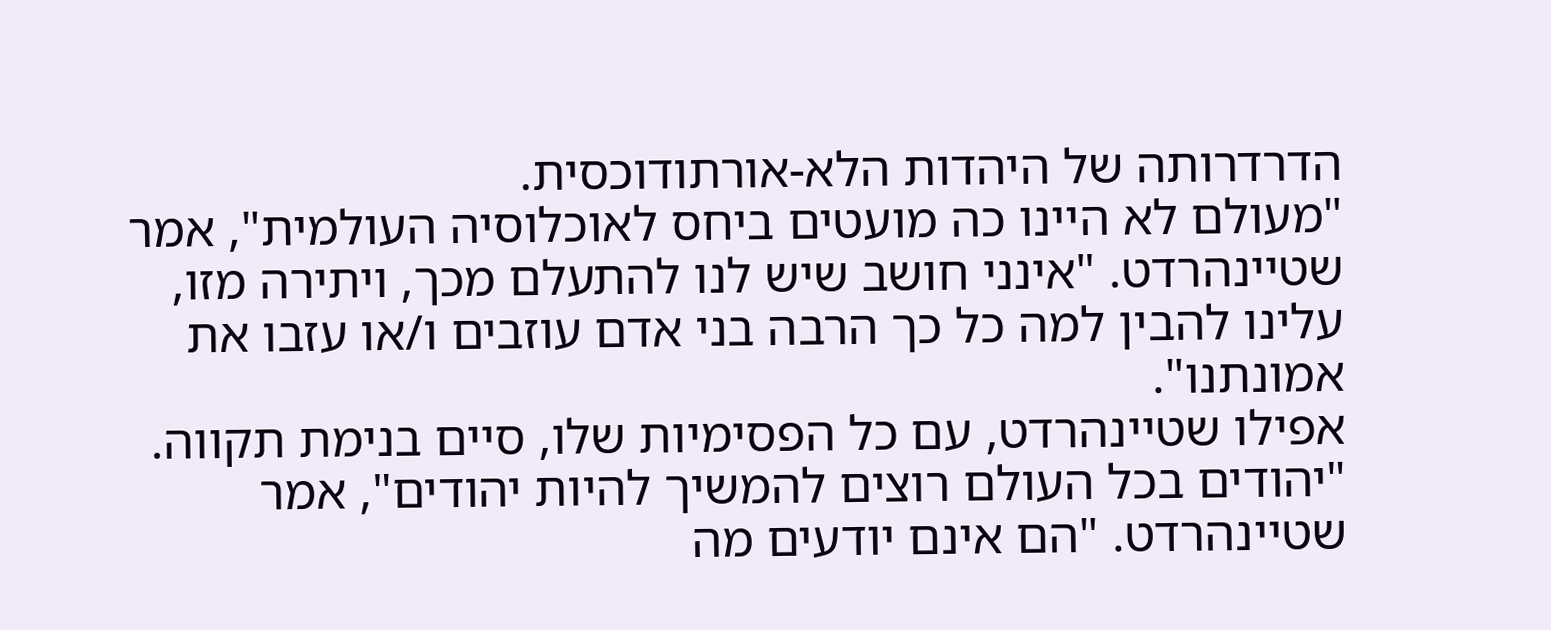הדרדרותה של היהדות הלא-אורתודוכסית.
"מעולם לא היינו כה מועטים ביחס לאוכלוסיה העולמית", אמר שטיינהרדט. "אינני חושב שיש לנו להתעלם מכך, ויתירה מזו, עלינו להבין למה כל כך הרבה בני אדם עוזבים ו/או עזבו את אמונתנו".
אפילו שטיינהרדט, עם כל הפסימיות שלו, סיים בנימת תקווה. "יהודים בכל העולם רוצים להמשיך להיות יהודים", אמר שטיינהרדט. "הם אינם יודעים מה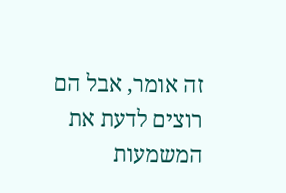זה אומר, אבל הם רוצים לדעת את המשמעות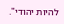להיות יהודי".